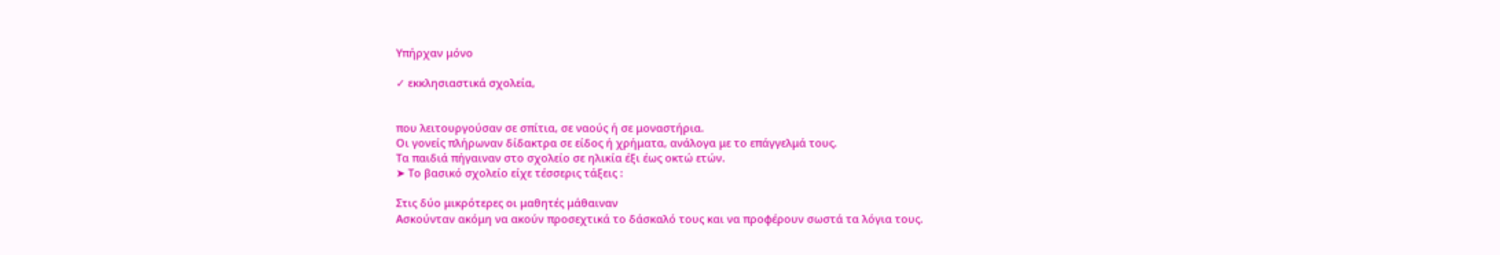Υπήρχαν μόνο

✓ εκκλησιαστικά σχολεία,


που λειτουργούσαν σε σπίτια, σε ναούς ή σε μοναστήρια.
Οι γονείς πλήρωναν δίδακτρα σε είδος ή χρήματα, ανάλογα με το επάγγελμά τους.
Τα παιδιά πήγαιναν στο σχολείο σε ηλικία έξι έως οκτώ ετών.
➤ Το βασικό σχολείο είχε τέσσερις τάξεις :

Στις δύο μικρότερες οι μαθητές μάθαιναν
Ασκούνταν ακόμη να ακούν προσεχτικά το δάσκαλό τους και να προφέρουν σωστά τα λόγια τους.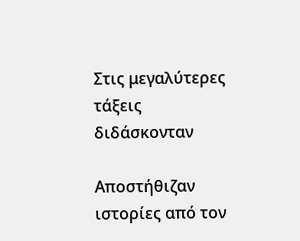Στις μεγαλύτερες τάξεις διδάσκονταν

Αποστήθιζαν ιστορίες από τον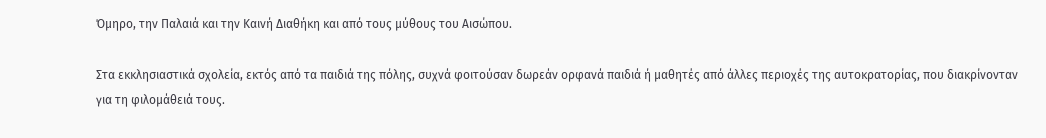Όμηρο, την Παλαιά και την Καινή Διαθήκη και από τους μύθους του Αισώπου.

Στα εκκλησιαστικά σχολεία, εκτός από τα παιδιά της πόλης, συχνά φοιτούσαν δωρεάν ορφανά παιδιά ή μαθητές από άλλες περιοχές της αυτοκρατορίας, που διακρίνονταν για τη φιλομάθειά τους.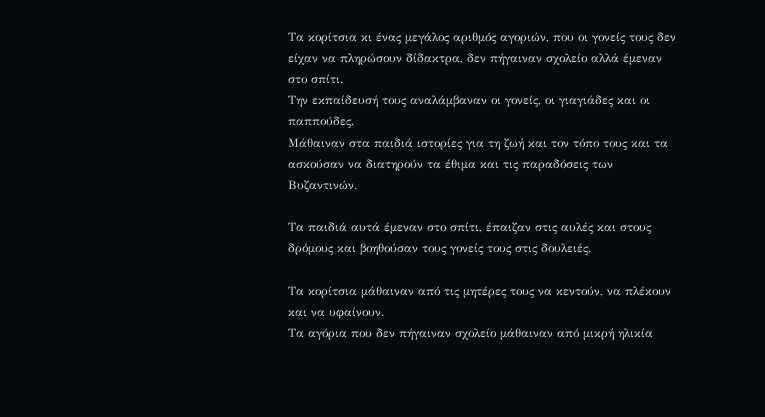Τα κορίτσια κι ένας μεγάλος αριθμός αγοριών, που οι γονείς τους δεν είχαν να πληρώσουν δίδακτρα, δεν πήγαιναν σχολείο αλλά έμεναν στο σπίτι.
Την εκπαίδευσή τους αναλάμβαναν οι γονείς, οι γιαγιάδες και οι παππούδες.
Μάθαιναν στα παιδιά ιστορίες για τη ζωή και τον τόπο τους και τα ασκούσαν να διατηρούν τα έθιμα και τις παραδόσεις των Βυζαντινών.

Τα παιδιά αυτά έμεναν στο σπίτι, έπαιζαν στις αυλές και στους δρόμους και βοηθούσαν τους γονείς τους στις δουλειές.

Τα κορίτσια μάθαιναν από τις μητέρες τους να κεντούν, να πλέκουν και να υφαίνουν.
Τα αγόρια που δεν πήγαιναν σχολείο μάθαιναν από μικρή ηλικία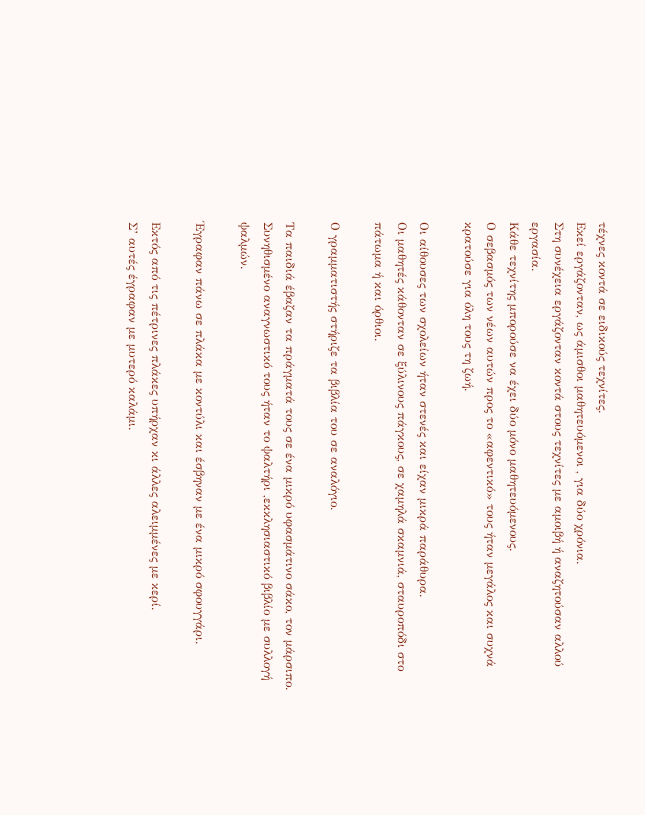τέχνες κοντά σε ειδικούς τεχνίτες.
Εκεί εργάζονταν, ως άμισθοι μαθητευόμενοι , για δύο χρόνια.
Στη συνέχεια εργάζονταν κοντά στους τεχνίτες με αμοιβή ή αναζητούσαν αλλού εργασία.
Κάθε τεχνίτης μπορούσε να έχει δύο μόνο μαθητευόμενους.
Ο σεβασμός των νέων αυτών προς το «αφεντικό» τους ήταν μεγάλος και συχνά κρατούσε για όλη τους τη ζωή.

Οι αίθουσες των σχολείων ήταν στενές και είχαν μικρά παράθυρα.
Οι μαθητές κάθονταν σε ξύλινους πάγκους, σε χαμηλά σκαμνιά, σταυροπόδι στο πάτωμα ή και όρθιοι.

Ο γραμματιστής στήριζε τα βιβλία του σε αναλόγιο.

Τα παιδιά έβαζαν τα πράγματά τους σε ένα μικρό υφασμάτινο σάκο, τον μάρσιπο.
Συνηθισμένο αναγνωστικό τους ήταν το ψαλτήρι ,εκκλησιαστικό βιβλίο με συλλογή ψαλμών.

Έγραφαν πάνω σε πλάκα με κοντύλι και έσβηναν με ένα μικρό σφουγγάρι.

Εκτός από τις πέτρινες πλάκες υπήρχαν κι άλλες αλειμμένες με κερί.
Σ’ αυτές έγραφαν με μυτερό καλάμι.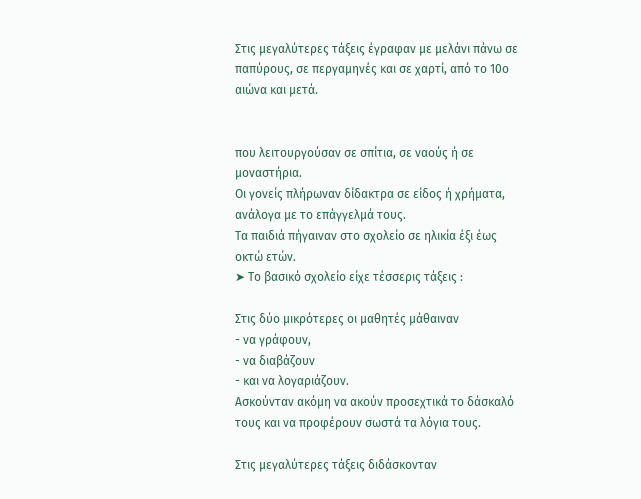Στις μεγαλύτερες τάξεις έγραφαν με μελάνι πάνω σε παπύρους, σε περγαμηνές και σε χαρτί, από το 10ο αιώνα και μετά.


που λειτουργούσαν σε σπίτια, σε ναούς ή σε μοναστήρια.
Οι γονείς πλήρωναν δίδακτρα σε είδος ή χρήματα, ανάλογα με το επάγγελμά τους.
Τα παιδιά πήγαιναν στο σχολείο σε ηλικία έξι έως οκτώ ετών.
➤ Το βασικό σχολείο είχε τέσσερις τάξεις :

Στις δύο μικρότερες οι μαθητές μάθαιναν
- να γράφουν,
- να διαβάζουν
- και να λογαριάζουν.
Ασκούνταν ακόμη να ακούν προσεχτικά το δάσκαλό τους και να προφέρουν σωστά τα λόγια τους.

Στις μεγαλύτερες τάξεις διδάσκονταν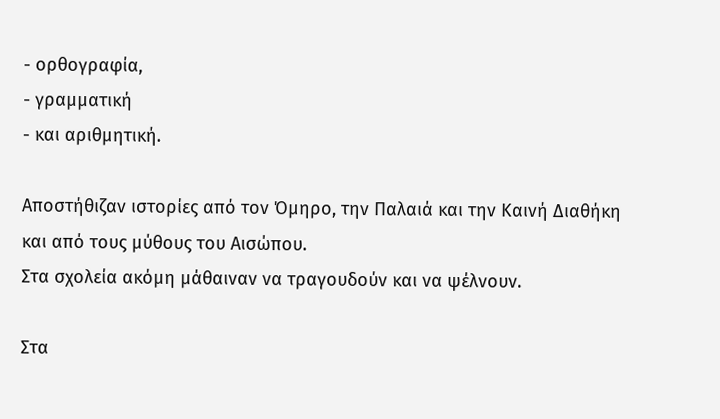- ορθογραφία,
- γραμματική
- και αριθμητική.

Αποστήθιζαν ιστορίες από τον Όμηρο, την Παλαιά και την Καινή Διαθήκη και από τους μύθους του Αισώπου.
Στα σχολεία ακόμη μάθαιναν να τραγουδούν και να ψέλνουν.

Στα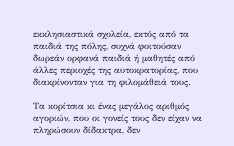εκκλησιαστικά σχολεία, εκτός από τα παιδιά της πόλης, συχνά φοιτούσαν δωρεάν ορφανά παιδιά ή μαθητές από άλλες περιοχές της αυτοκρατορίας, που διακρίνονταν για τη φιλομάθειά τους.

Τα κορίτσια κι ένας μεγάλος αριθμός αγοριών, που οι γονείς τους δεν είχαν να πληρώσουν δίδακτρα, δεν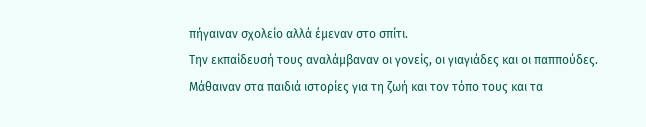πήγαιναν σχολείο αλλά έμεναν στο σπίτι.
Την εκπαίδευσή τους αναλάμβαναν οι γονείς, οι γιαγιάδες και οι παππούδες.
Μάθαιναν στα παιδιά ιστορίες για τη ζωή και τον τόπο τους και τα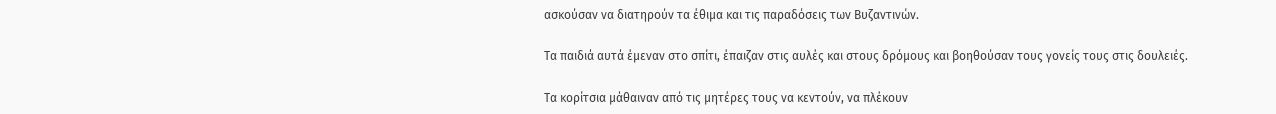ασκούσαν να διατηρούν τα έθιμα και τις παραδόσεις των Βυζαντινών.

Τα παιδιά αυτά έμεναν στο σπίτι, έπαιζαν στις αυλές και στους δρόμους και βοηθούσαν τους γονείς τους στις δουλειές.

Τα κορίτσια μάθαιναν από τις μητέρες τους να κεντούν, να πλέκουν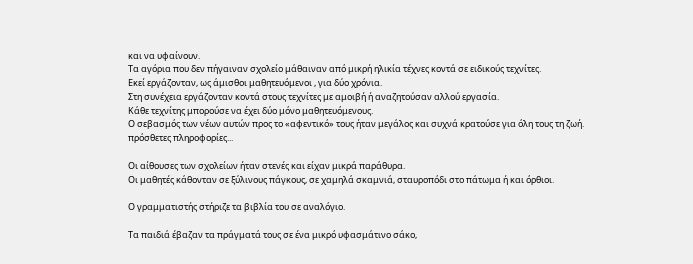και να υφαίνουν.
Τα αγόρια που δεν πήγαιναν σχολείο μάθαιναν από μικρή ηλικία τέχνες κοντά σε ειδικούς τεχνίτες.
Εκεί εργάζονταν, ως άμισθοι μαθητευόμενοι , για δύο χρόνια.
Στη συνέχεια εργάζονταν κοντά στους τεχνίτες με αμοιβή ή αναζητούσαν αλλού εργασία.
Κάθε τεχνίτης μπορούσε να έχει δύο μόνο μαθητευόμενους.
Ο σεβασμός των νέων αυτών προς το «αφεντικό» τους ήταν μεγάλος και συχνά κρατούσε για όλη τους τη ζωή.
πρόσθετες πληροφορίες...

Οι αίθουσες των σχολείων ήταν στενές και είχαν μικρά παράθυρα.
Οι μαθητές κάθονταν σε ξύλινους πάγκους, σε χαμηλά σκαμνιά, σταυροπόδι στο πάτωμα ή και όρθιοι.

Ο γραμματιστής στήριζε τα βιβλία του σε αναλόγιο.

Τα παιδιά έβαζαν τα πράγματά τους σε ένα μικρό υφασμάτινο σάκο,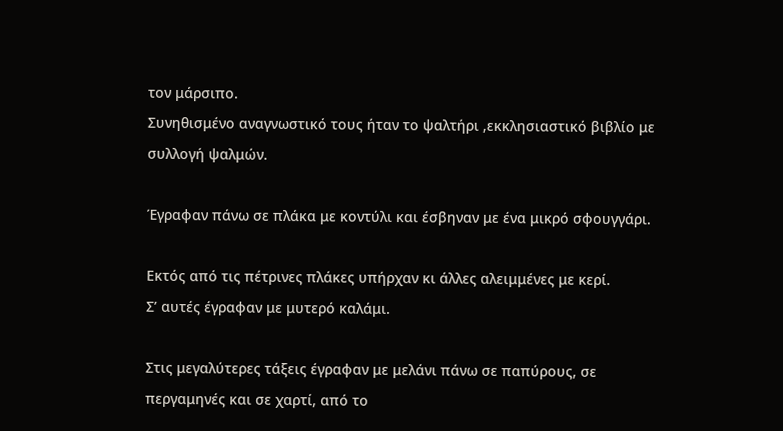τον μάρσιπο.
Συνηθισμένο αναγνωστικό τους ήταν το ψαλτήρι ,εκκλησιαστικό βιβλίο με συλλογή ψαλμών.

Έγραφαν πάνω σε πλάκα με κοντύλι και έσβηναν με ένα μικρό σφουγγάρι.

Εκτός από τις πέτρινες πλάκες υπήρχαν κι άλλες αλειμμένες με κερί.
Σ’ αυτές έγραφαν με μυτερό καλάμι.

Στις μεγαλύτερες τάξεις έγραφαν με μελάνι πάνω σε παπύρους, σε περγαμηνές και σε χαρτί, από το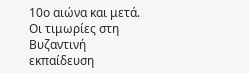10ο αιώνα και μετά.
Οι τιμωρίες στη Βυζαντινή εκπαίδευση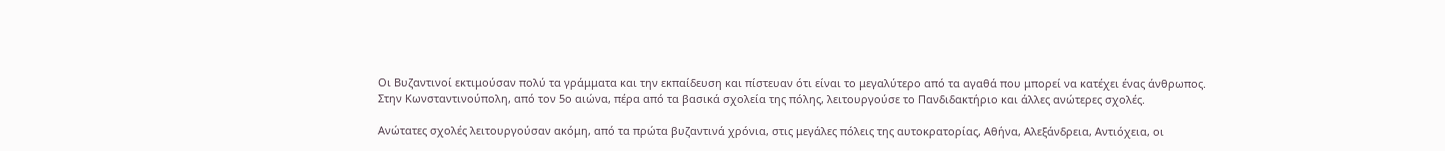Οι Βυζαντινοί εκτιμούσαν πολύ τα γράμματα και την εκπαίδευση και πίστευαν ότι είναι το μεγαλύτερο από τα αγαθά που μπορεί να κατέχει ένας άνθρωπος.
Στην Κωνσταντινούπολη, από τον 5ο αιώνα, πέρα από τα βασικά σχολεία της πόλης, λειτουργούσε το Πανδιδακτήριο και άλλες ανώτερες σχολές.

Ανώτατες σχολές λειτουργούσαν ακόμη, από τα πρώτα βυζαντινά χρόνια, στις μεγάλες πόλεις της αυτοκρατορίας, Αθήνα, Αλεξάνδρεια, Αντιόχεια, οι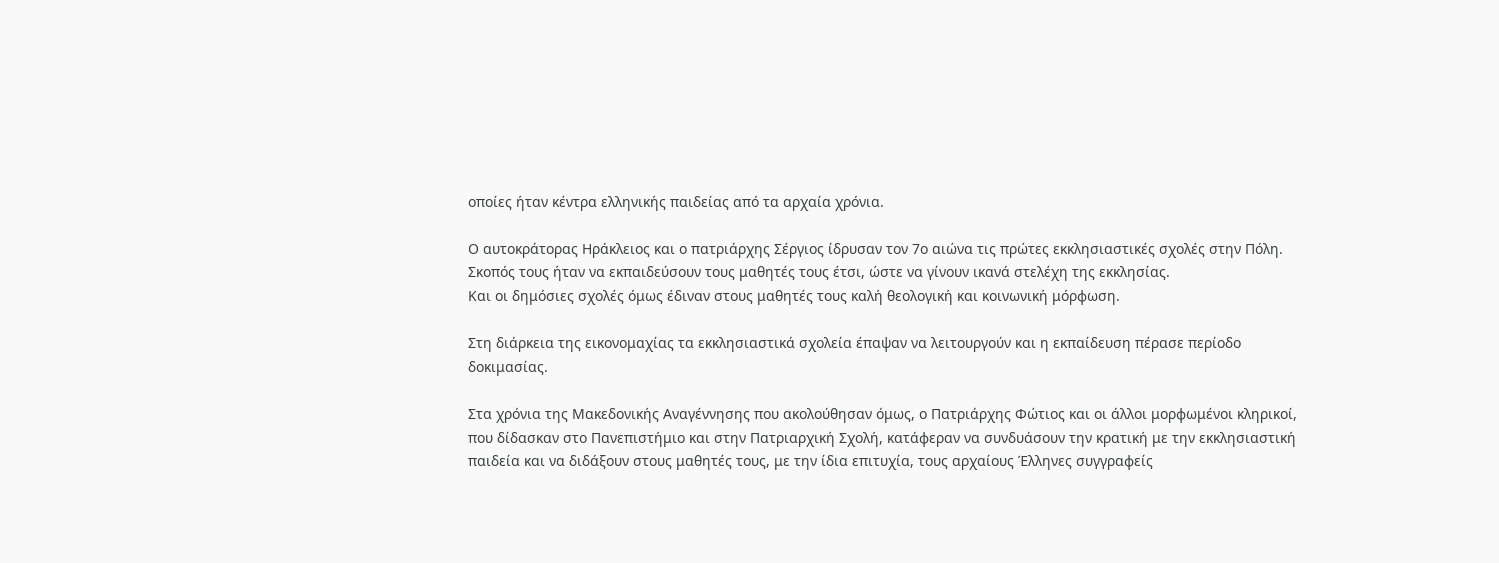οποίες ήταν κέντρα ελληνικής παιδείας από τα αρχαία χρόνια.

Ο αυτοκράτορας Ηράκλειος και ο πατριάρχης Σέργιος ίδρυσαν τον 7ο αιώνα τις πρώτες εκκλησιαστικές σχολές στην Πόλη.
Σκοπός τους ήταν να εκπαιδεύσουν τους μαθητές τους έτσι, ώστε να γίνουν ικανά στελέχη της εκκλησίας.
Και οι δημόσιες σχολές όμως έδιναν στους μαθητές τους καλή θεολογική και κοινωνική μόρφωση.

Στη διάρκεια της εικονομαχίας τα εκκλησιαστικά σχολεία έπαψαν να λειτουργούν και η εκπαίδευση πέρασε περίοδο δοκιμασίας.

Στα χρόνια της Μακεδονικής Αναγέννησης που ακολούθησαν όμως, ο Πατριάρχης Φώτιος και οι άλλοι μορφωμένοι κληρικοί, που δίδασκαν στο Πανεπιστήμιο και στην Πατριαρχική Σχολή, κατάφεραν να συνδυάσουν την κρατική με την εκκλησιαστική παιδεία και να διδάξουν στους μαθητές τους, με την ίδια επιτυχία, τους αρχαίους Έλληνες συγγραφείς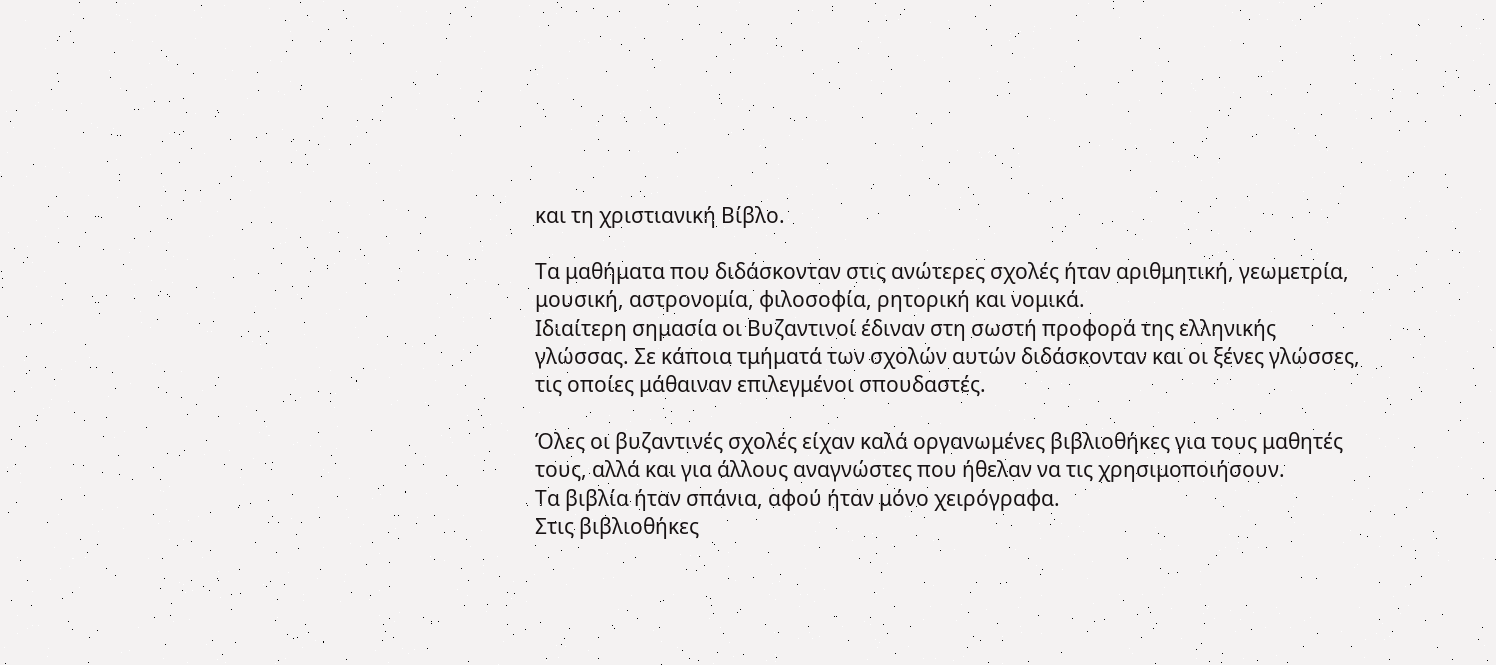και τη χριστιανική Βίβλο.

Τα μαθήματα που διδάσκονταν στις ανώτερες σχολές ήταν αριθμητική, γεωμετρία, μουσική, αστρονομία, φιλοσοφία, ρητορική και νομικά.
Ιδιαίτερη σημασία οι Βυζαντινοί έδιναν στη σωστή προφορά της ελληνικής γλώσσας. Σε κάποια τμήματά των σχολών αυτών διδάσκονταν και οι ξένες γλώσσες, τις οποίες μάθαιναν επιλεγμένοι σπουδαστές.

Όλες οι βυζαντινές σχολές είχαν καλά οργανωμένες βιβλιοθήκες για τους μαθητές τους, αλλά και για άλλους αναγνώστες που ήθελαν να τις χρησιμοποιήσουν.
Τα βιβλία ήταν σπάνια, αφού ήταν μόνο χειρόγραφα.
Στις βιβλιοθήκες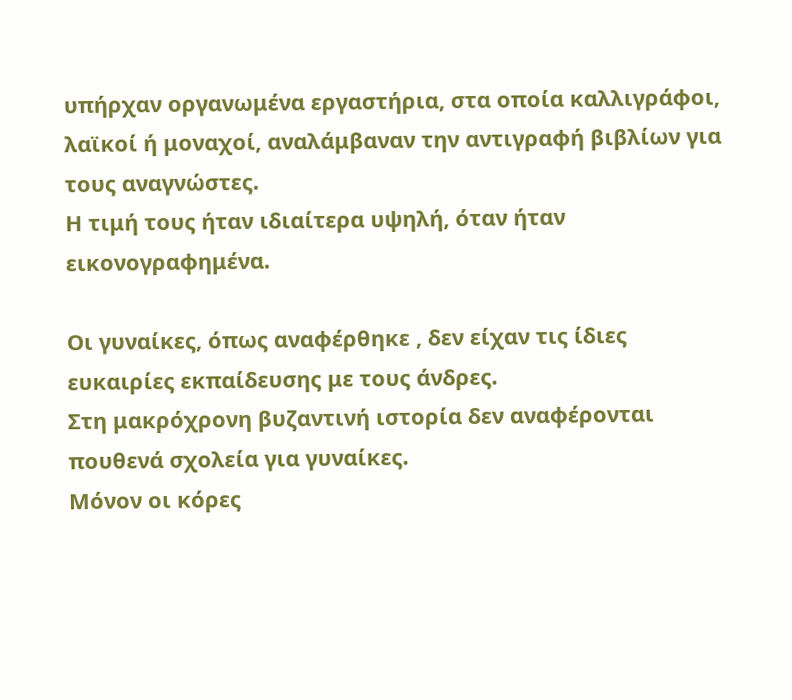υπήρχαν οργανωμένα εργαστήρια, στα οποία καλλιγράφοι, λαϊκοί ή μοναχοί, αναλάμβαναν την αντιγραφή βιβλίων για τους αναγνώστες.
Η τιμή τους ήταν ιδιαίτερα υψηλή, όταν ήταν εικονογραφημένα.

Οι γυναίκες, όπως αναφέρθηκε , δεν είχαν τις ίδιες ευκαιρίες εκπαίδευσης με τους άνδρες.
Στη μακρόχρονη βυζαντινή ιστορία δεν αναφέρονται πουθενά σχολεία για γυναίκες.
Μόνον οι κόρες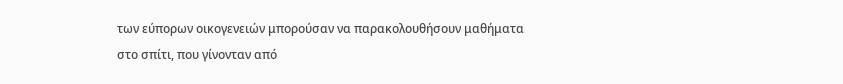των εύπορων οικογενειών μπορούσαν να παρακολουθήσουν μαθήματα στο σπίτι, που γίνονταν από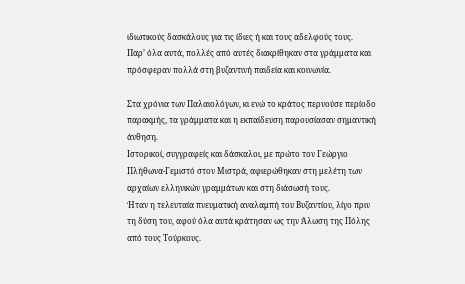ιδιωτικούς δασκάλους για τις ίδιες ή και τους αδελφούς τους.
Παρ’ όλα αυτά, πολλές από αυτές διακρίθηκαν στα γράμματα και πρόσφεραν πολλά στη βυζαντινή παιδεία και κοινωνία.

Στα χρόνια των Παλαιολόγων, κι ενώ το κράτος περνούσε περίοδο παρακμής, τα γράμματα και η εκπαίδευση παρουσίασαν σημαντική άνθηση.
Ιστορικοί, συγγραφείς και δάσκαλοι, με πρώτο τον Γεώργιο Πλήθωνα-Γεμιστό στον Μιστρά, αφιερώθηκαν στη μελέτη των αρχαίων ελληνικών γραμμάτων και στη διάσωσή τους.
Ήταν η τελευταία πνευματική αναλαμπή του Βυζαντίου, λίγο πριν τη δύση του, αφού όλα αυτά κράτησαν ως την Άλωση της Πόλης από τους Τούρκους.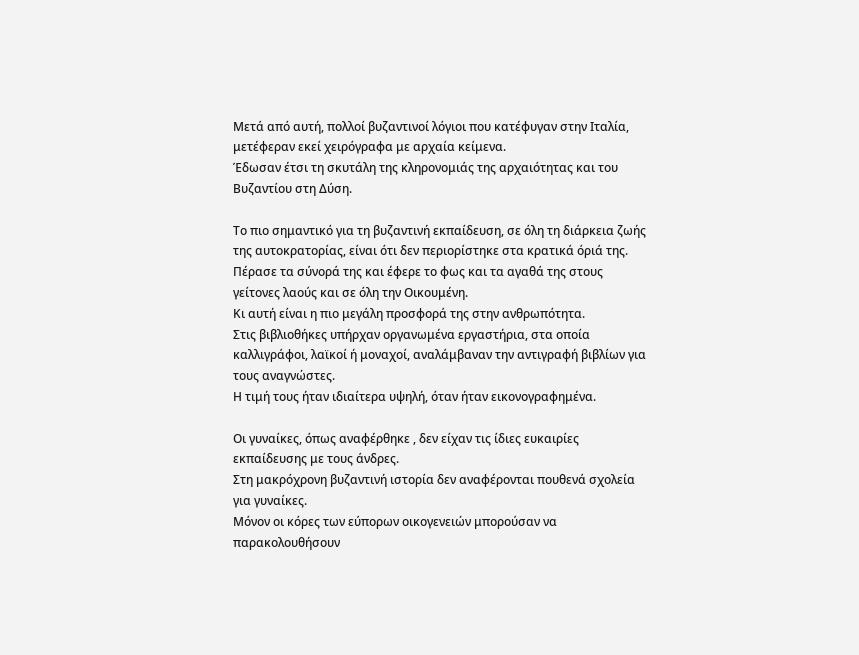Μετά από αυτή, πολλοί βυζαντινοί λόγιοι που κατέφυγαν στην Ιταλία, μετέφεραν εκεί χειρόγραφα με αρχαία κείμενα.
Έδωσαν έτσι τη σκυτάλη της κληρονομιάς της αρχαιότητας και του Βυζαντίου στη Δύση.

Το πιο σημαντικό για τη βυζαντινή εκπαίδευση, σε όλη τη διάρκεια ζωής της αυτοκρατορίας, είναι ότι δεν περιορίστηκε στα κρατικά όριά της.
Πέρασε τα σύνορά της και έφερε το φως και τα αγαθά της στους γείτονες λαούς και σε όλη την Οικουμένη.
Κι αυτή είναι η πιο μεγάλη προσφορά της στην ανθρωπότητα.
Στις βιβλιοθήκες υπήρχαν οργανωμένα εργαστήρια, στα οποία καλλιγράφοι, λαϊκοί ή μοναχοί, αναλάμβαναν την αντιγραφή βιβλίων για τους αναγνώστες.
Η τιμή τους ήταν ιδιαίτερα υψηλή, όταν ήταν εικονογραφημένα.

Οι γυναίκες, όπως αναφέρθηκε , δεν είχαν τις ίδιες ευκαιρίες εκπαίδευσης με τους άνδρες.
Στη μακρόχρονη βυζαντινή ιστορία δεν αναφέρονται πουθενά σχολεία για γυναίκες.
Μόνον οι κόρες των εύπορων οικογενειών μπορούσαν να παρακολουθήσουν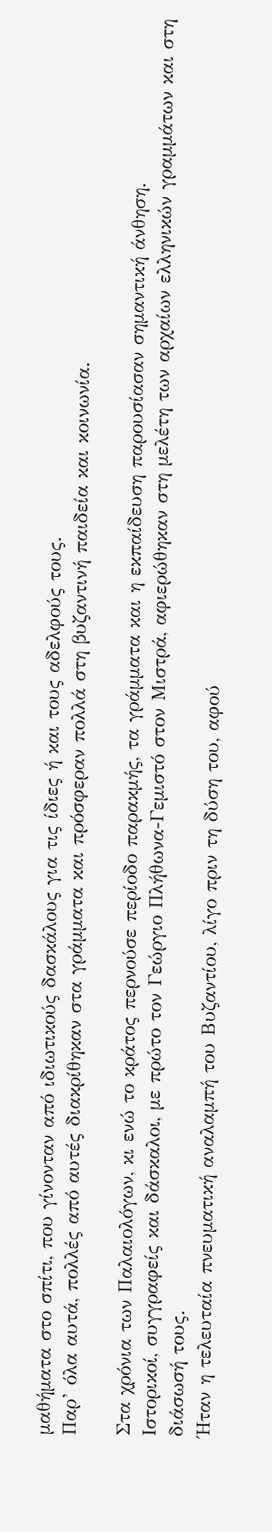μαθήματα στο σπίτι, που γίνονταν από ιδιωτικούς δασκάλους για τις ίδιες ή και τους αδελφούς τους.
Παρ’ όλα αυτά, πολλές από αυτές διακρίθηκαν στα γράμματα και πρόσφεραν πολλά στη βυζαντινή παιδεία και κοινωνία.

Στα χρόνια των Παλαιολόγων, κι ενώ το κράτος περνούσε περίοδο παρακμής, τα γράμματα και η εκπαίδευση παρουσίασαν σημαντική άνθηση.
Ιστορικοί, συγγραφείς και δάσκαλοι, με πρώτο τον Γεώργιο Πλήθωνα-Γεμιστό στον Μιστρά, αφιερώθηκαν στη μελέτη των αρχαίων ελληνικών γραμμάτων και στη διάσωσή τους.
Ήταν η τελευταία πνευματική αναλαμπή του Βυζαντίου, λίγο πριν τη δύση του, αφού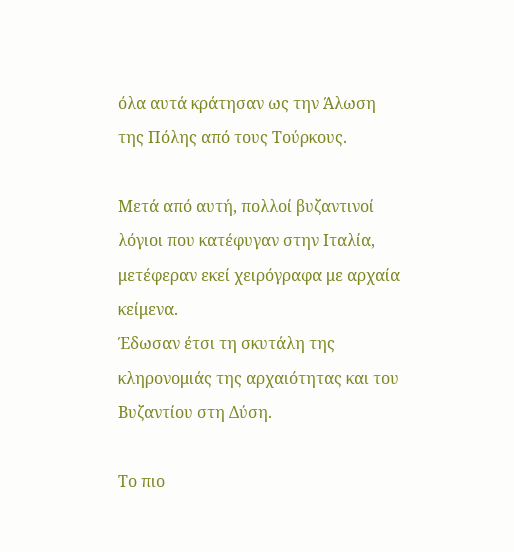όλα αυτά κράτησαν ως την Άλωση της Πόλης από τους Τούρκους.

Μετά από αυτή, πολλοί βυζαντινοί λόγιοι που κατέφυγαν στην Ιταλία, μετέφεραν εκεί χειρόγραφα με αρχαία κείμενα.
Έδωσαν έτσι τη σκυτάλη της κληρονομιάς της αρχαιότητας και του Βυζαντίου στη Δύση.

Το πιο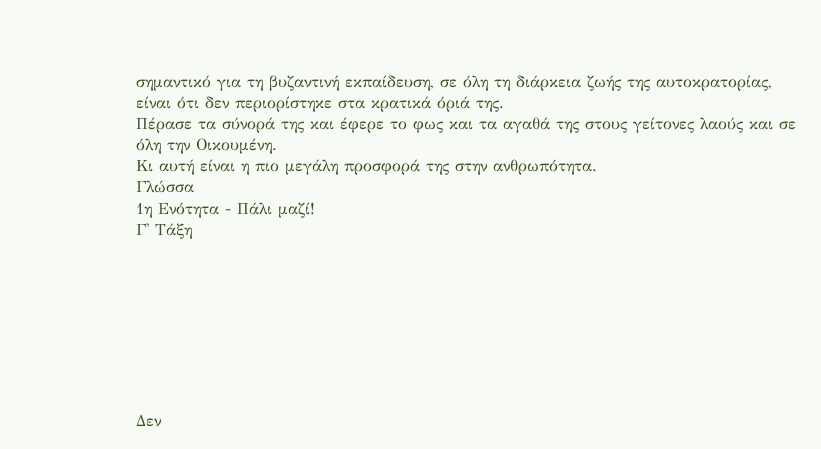σημαντικό για τη βυζαντινή εκπαίδευση, σε όλη τη διάρκεια ζωής της αυτοκρατορίας, είναι ότι δεν περιορίστηκε στα κρατικά όριά της.
Πέρασε τα σύνορά της και έφερε το φως και τα αγαθά της στους γείτονες λαούς και σε όλη την Οικουμένη.
Κι αυτή είναι η πιο μεγάλη προσφορά της στην ανθρωπότητα.
Γλώσσα
1η Ενότητα - Πάλι μαζί!
Γ' Τάξη








Δεν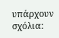υπάρχουν σχόλια: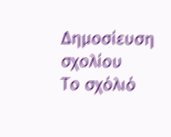Δημοσίευση σχολίου
Το σχόλιό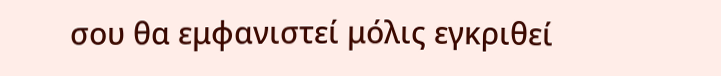σου θα εμφανιστεί μόλις εγκριθεί